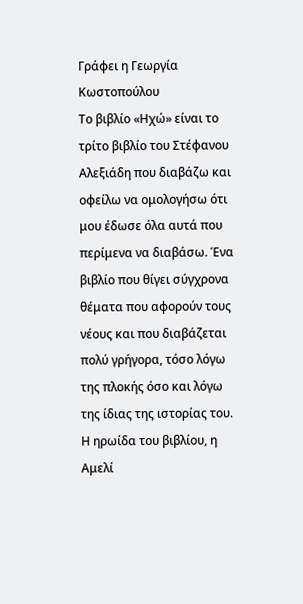Γράφει η Γεωργία Κωστοπούλου
Το βιβλίο «Ηχώ» είναι το τρίτο βιβλίο του Στέφανου Αλεξιάδη που διαβάζω και οφείλω να ομολογήσω ότι μου έδωσε όλα αυτά που περίμενα να διαβάσω. Ένα βιβλίο που θίγει σύγχρονα θέματα που αφορούν τους νέους και που διαβάζεται πολύ γρήγορα, τόσο λόγω της πλοκής όσο και λόγω της ίδιας της ιστορίας του.
Η ηρωίδα του βιβλίου, η Αμελί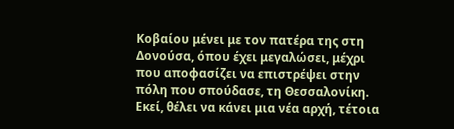Κοβαίου μένει με τον πατέρα της στη Δονούσα, όπου έχει μεγαλώσει, μέχρι που αποφασίζει να επιστρέψει στην πόλη που σπούδασε, τη Θεσσαλονίκη. Εκεί, θέλει να κάνει μια νέα αρχή, τέτοια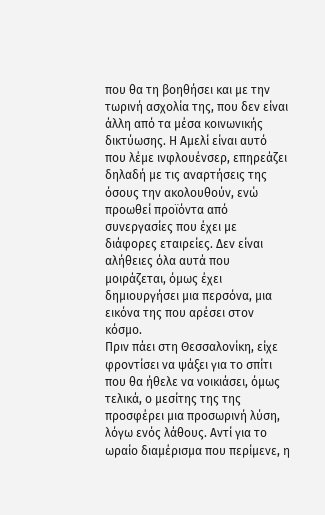που θα τη βοηθήσει και με την τωρινή ασχολία της, που δεν είναι άλλη από τα μέσα κοινωνικής δικτύωσης. Η Αμελί είναι αυτό που λέμε ινφλουένσερ, επηρεάζει δηλαδή με τις αναρτήσεις της όσους την ακολουθούν, ενώ προωθεί προϊόντα από συνεργασίες που έχει με διάφορες εταιρείες. Δεν είναι αλήθειες όλα αυτά που μοιράζεται, όμως έχει δημιουργήσει μια περσόνα, μια εικόνα της που αρέσει στον κόσμο.
Πριν πάει στη Θεσσαλονίκη, είχε φροντίσει να ψάξει για το σπίτι που θα ήθελε να νοικιάσει, όμως τελικά, ο μεσίτης της της προσφέρει μια προσωρινή λύση, λόγω ενός λάθους. Αντί για το ωραίο διαμέρισμα που περίμενε, η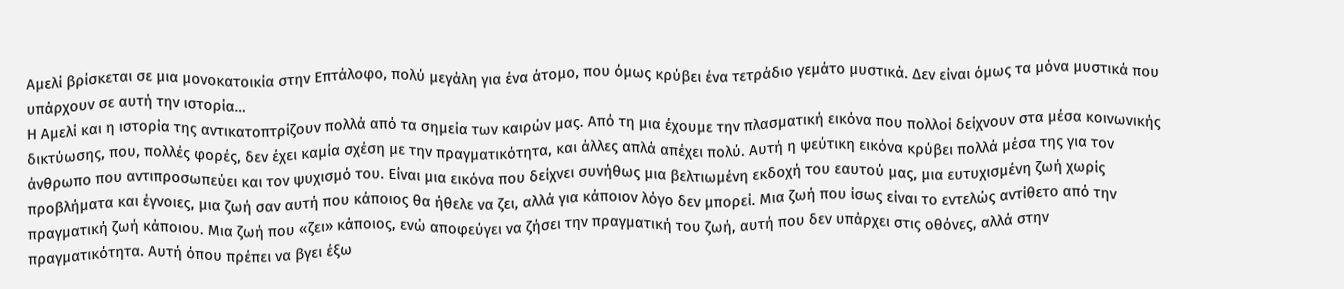Αμελί βρίσκεται σε μια μονοκατοικία στην Επτάλοφο, πολύ μεγάλη για ένα άτομο, που όμως κρύβει ένα τετράδιο γεμάτο μυστικά. Δεν είναι όμως τα μόνα μυστικά που υπάρχουν σε αυτή την ιστορία…
Η Αμελί και η ιστορία της αντικατοπτρίζουν πολλά από τα σημεία των καιρών μας. Από τη μια έχουμε την πλασματική εικόνα που πολλοί δείχνουν στα μέσα κοινωνικής δικτύωσης, που, πολλές φορές, δεν έχει καμία σχέση με την πραγματικότητα, και άλλες απλά απέχει πολύ. Αυτή η ψεύτικη εικόνα κρύβει πολλά μέσα της για τον άνθρωπο που αντιπροσωπεύει και τον ψυχισμό του. Είναι μια εικόνα που δείχνει συνήθως μια βελτιωμένη εκδοχή του εαυτού μας, μια ευτυχισμένη ζωή χωρίς προβλήματα και έγνοιες, μια ζωή σαν αυτή που κάποιος θα ήθελε να ζει, αλλά για κάποιον λόγο δεν μπορεί. Μια ζωή που ίσως είναι το εντελώς αντίθετο από την πραγματική ζωή κάποιου. Μια ζωή που «ζει» κάποιος, ενώ αποφεύγει να ζήσει την πραγματική του ζωή, αυτή που δεν υπάρχει στις οθόνες, αλλά στην πραγματικότητα. Αυτή όπου πρέπει να βγει έξω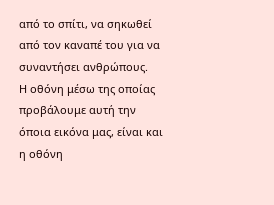από το σπίτι, να σηκωθεί από τον καναπέ του για να συναντήσει ανθρώπους.
Η οθόνη μέσω της οποίας προβάλουμε αυτή την όποια εικόνα μας, είναι και η οθόνη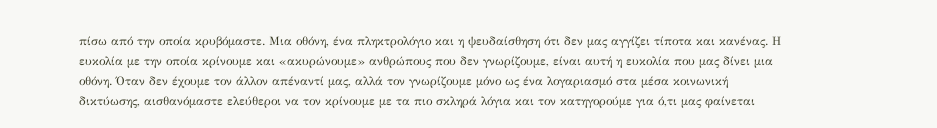πίσω από την οποία κρυβόμαστε. Μια οθόνη, ένα πληκτρολόγιο και η ψευδαίσθηση ότι δεν μας αγγίζει τίποτα και κανένας. Η ευκολία με την οποία κρίνουμε και «ακυρώνουμε» ανθρώπους που δεν γνωρίζουμε, είναι αυτή η ευκολία που μας δίνει μια οθόνη. Όταν δεν έχουμε τον άλλον απέναντί μας, αλλά τον γνωρίζουμε μόνο ως ένα λογαριασμό στα μέσα κοινωνική δικτύωσης, αισθανόμαστε ελεύθεροι να τον κρίνουμε με τα πιο σκληρά λόγια και τον κατηγορούμε για ό,τι μας φαίνεται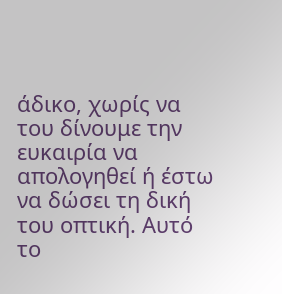άδικο, χωρίς να του δίνουμε την ευκαιρία να απολογηθεί ή έστω να δώσει τη δική του οπτική. Αυτό το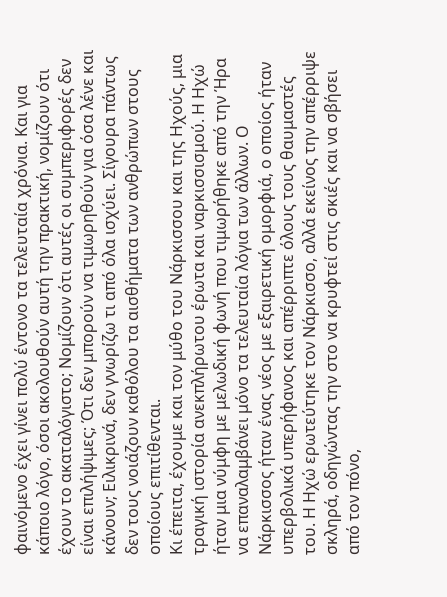φαινόμενο έχει γίνει πολύ έντονο τα τελευταία χρόνια. Και για κάποιο λόγο, όσοι ακολουθούν αυτή την πρακτική, νομίζουν ότι έχουν το ακαταλόγιστο; Νομίζουν ότι αυτές οι συμπεριφορές δεν είναι επιλήψιμες; Ότι δεν μπορούν να τιμωρηθούν για όσα λένε και κάνουν; Ειλικρινά, δεν γνωρίζω τι από όλα ισχύει. Σίγουρα πάντως δεν τους νοιάζουν καθόλου τα αισθήματα των ανθρώπων στους οποίους επιτίθενται.
Κι έπειτα, έχουμε και τον μύθο του Νάρκισσου και της Ηχούς, μια τραγική ιστορία ανεκπλήρωτου έρωτα και ναρκισσισμού. Η Ηχώ ήταν μια νύμφη με μελωδική φωνή που τιμωρήθηκε από την Ήρα να επαναλαμβάνει μόνο τα τελευταία λόγια των άλλων. Ο Νάρκισσος ήταν ένας νέος με εξαιρετική ομορφιά, ο οποίος ήταν υπερβολικά υπερήφανος και απέρριπτε όλους τους θαυμαστές του. Η Ηχώ ερωτεύτηκε τον Νάρκισσο, αλλά εκείνος την απέρριψε σκληρά, οδηγώντας την στο να κρυφτεί στις σκιές και να σβήσει από τον πόνο,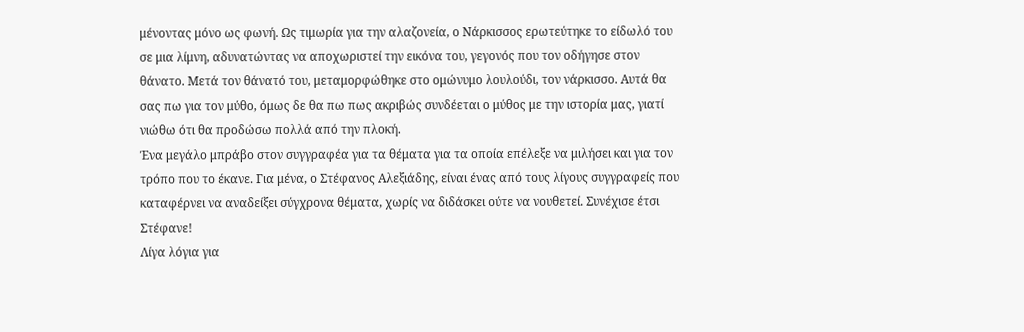μένοντας μόνο ως φωνή. Ως τιμωρία για την αλαζονεία, ο Νάρκισσος ερωτεύτηκε το είδωλό του σε μια λίμνη, αδυνατώντας να αποχωριστεί την εικόνα του, γεγονός που τον οδήγησε στον θάνατο. Μετά τον θάνατό του, μεταμορφώθηκε στο ομώνυμο λουλούδι, τον νάρκισσο. Αυτά θα σας πω για τον μύθο, όμως δε θα πω πως ακριβώς συνδέεται ο μύθος με την ιστορία μας, γιατί νιώθω ότι θα προδώσω πολλά από την πλοκή.
Ένα μεγάλο μπράβο στον συγγραφέα για τα θέματα για τα οποία επέλεξε να μιλήσει και για τον τρόπο που το έκανε. Για μένα, ο Στέφανος Αλεξιάδης, είναι ένας από τους λίγους συγγραφείς που καταφέρνει να αναδείξει σύγχρονα θέματα, χωρίς να διδάσκει ούτε να νουθετεί. Συνέχισε έτσι Στέφανε!
Λίγα λόγια για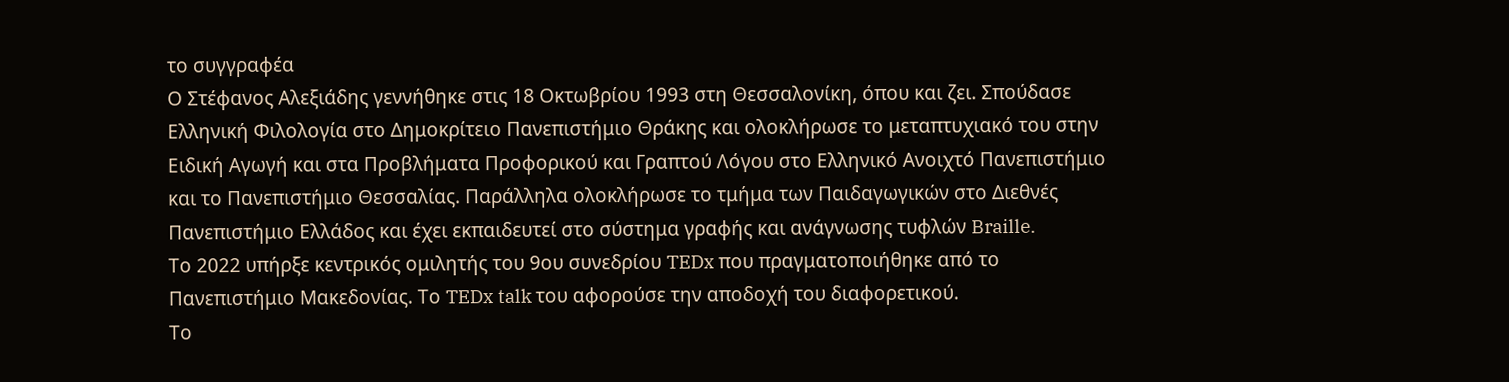το συγγραφέα
Ο Στέφανος Αλεξιάδης γεννήθηκε στις 18 Οκτωβρίου 1993 στη Θεσσαλονίκη, όπου και ζει. Σπούδασε Ελληνική Φιλολογία στο Δημοκρίτειο Πανεπιστήμιο Θράκης και ολοκλήρωσε το μεταπτυχιακό του στην Ειδική Αγωγή και στα Προβλήματα Προφορικού και Γραπτού Λόγου στο Ελληνικό Ανοιχτό Πανεπιστήμιο και το Πανεπιστήμιο Θεσσαλίας. Παράλληλα ολοκλήρωσε το τμήμα των Παιδαγωγικών στο Διεθνές Πανεπιστήμιο Ελλάδος και έχει εκπαιδευτεί στο σύστημα γραφής και ανάγνωσης τυφλών Braille.
Το 2022 υπήρξε κεντρικός ομιλητής του 9ου συνεδρίου TEDx που πραγματοποιήθηκε από το Πανεπιστήμιο Μακεδονίας. Το TEDx talk του αφορούσε την αποδοχή του διαφορετικού.
Το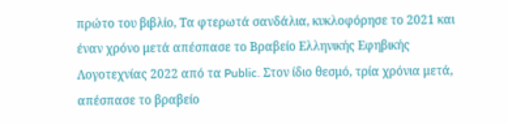πρώτο του βιβλίο, Τα φτερωτά σανδάλια, κυκλοφόρησε το 2021 και έναν χρόνο μετά απέσπασε το Βραβείο Ελληνικής Εφηβικής Λογοτεχνίας 2022 από τα Public. Στον ίδιο θεσμό, τρία χρόνια μετά, απέσπασε το βραβείο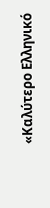«Καλύτερο Ελληνικό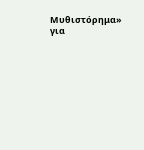Μυθιστόρημα» για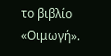το βιβλίο «Οιμωγή».